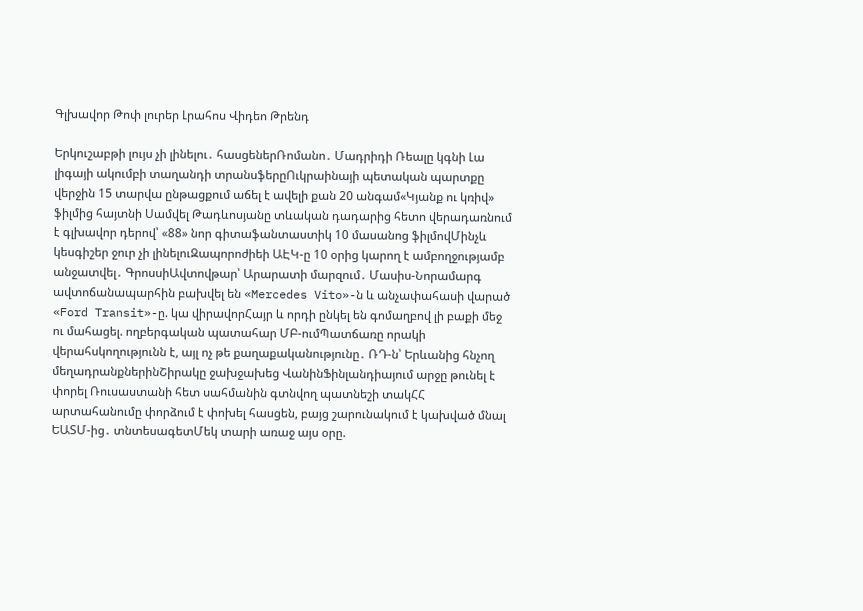Գլխավոր Թոփ լուրեր Լրահոս Վիդեո Թրենդ

Երկուշաբթի լույս չի լինելու․ հասցեներՌոմանո․ Մադրիդի Ռեալը կգնի Լա լիգայի ակումբի տաղանդի տրանսֆերըՈւկրաինայի պետական պարտքը վերջին 15 տարվա ընթացքում աճել է ավելի քան 20 անգամ«Կյանք ու կռիվ» ֆիլմից հայտնի Սամվել Թադևոսյանը տևական դադարից հետո վերադառնում է գլխավոր դերով՝ «88» նոր գիտաֆանտաստիկ 10 մասանոց ֆիլմովՄինչև կեսգիշեր ջուր չի լինելուԶապորոժիեի ԱԷԿ-ը 10 օրից կարող է ամբողջությամբ անջատվել․ ԳրոսսիԱվտովթար՝ Արարատի մարզում․ Մասիս-Նորամարգ ավտոճանապարհին բախվել են «Mercedes Vito»-ն և անչափահասի վարած «Ford Transit»-ը. կա վիրավորՀայր և որդի ընկել են գոմաղբով լի բաքի մեջ ու մահացել. ողբերգական պատահար ՄԲ-ումՊատճառը որակի վերահսկողությունն է, այլ ոչ թե քաղաքականությունը․ ՌԴ-ն՝ Երևանից հնչող մեղադրանքներինՇիրակը ջախջախեց ՎանինՖինլանդիայում արջը թունել է փորել Ռուսաստանի հետ սահմանին գտնվող պատնեշի տակՀՀ արտահանումը փորձում է փոխել հասցեն, բայց շարունակում է կախված մնալ ԵԱՏՄ-ից․ տնտեսագետՄեկ տարի առաջ այս օրը.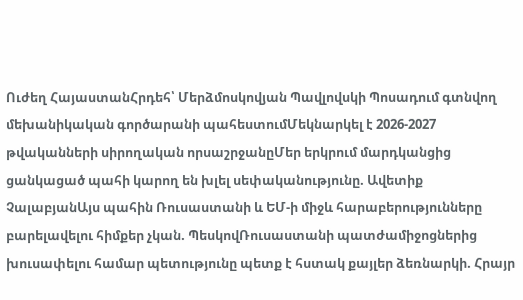Ուժեղ ՀայաստանՀրդեհ՝ Մերձմոսկովյան Պավլովսկի Պոսադում գտնվող մեխանիկական գործարանի պահեստումՄեկնարկել է 2026-2027 թվականների սիրողական որսաշրջանըՄեր երկրում մարդկանցից ցանկացած պահի կարող են խլել սեփականությունը. Ավետիք ՉալաբյանԱյս պահին Ռուսաստանի և ԵՄ-ի միջև հարաբերությունները բարելավելու հիմքեր չկան. ՊեսկովՌուսաստանի պատժամիջոցներից խուսափելու համար պետությունը պետք է հստակ քայլեր ձեռնարկի. Հրայր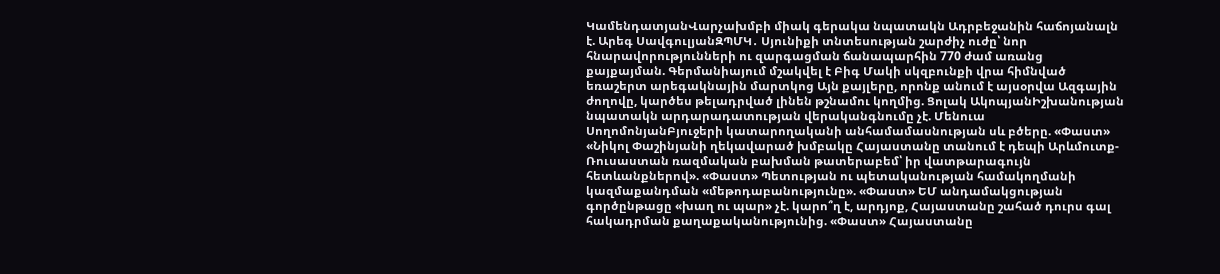ԿամենդատյանՎարչախմբի միակ գերակա նպատակն Ադրբեջանին հաճոյանալն է. Արեգ ՍավգուլյանԶՊՄԿ․ Սյունիքի տնտեսության շարժիչ ուժը՝ նոր հնարավորությունների ու զարգացման ճանապարհին 770 ժամ առանց քայքայման. Գերմանիայում մշակվել է Բիգ Մակի սկզբունքի վրա հիմնված եռաշերտ արեգակնային մարտկոց Այն քայլերը, որոնք անում է այսօրվա Ազգային ժողովը, կարծես թելադրված լինեն թշնամու կողմից. Ցոլակ ԱկոպյանԻշխանության նպատակն արդարադատության վերականգնումը չէ. Մենուա ՍողոմոնյանԲյուջերի կատարողականի անհամամասնության սև բծերը. «Փաստ» «Նիկոլ Փաշինյանի ղեկավարած խմբակը Հայաստանը տանում է դեպի Արևմուտք-Ռուսաստան ռազմական բախման թատերաբեմ՝ իր վատթարագույն հետևանքներով». «Փաստ» Պետության ու պետականության համակողմանի կազմաքանդման «մեթոդաբանությունը». «Փաստ» ԵՄ անդամակցության գործընթացը «խաղ ու պար» չէ. կարո՞ղ է, արդյոք, Հայաստանը շահած դուրս գալ հակադրման քաղաքականությունից. «Փաստ» Հայաստանը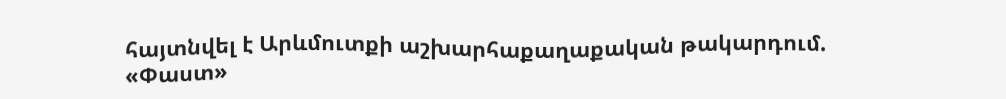հայտնվել է Արևմուտքի աշխարհաքաղաքական թակարդում. «Փաստ»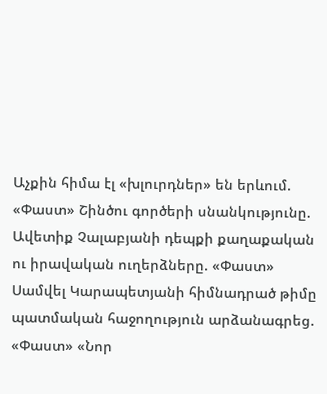Աչքին հիմա էլ «խլուրդներ» են երևում. «Փաստ» Շինծու գործերի սնանկությունը. Ավետիք Չալաբյանի դեպքի քաղաքական ու իրավական ուղերձները. «Փաստ» Սամվել Կարապետյանի հիմնադրած թիմը պատմական հաջողություն արձանագրեց. «Փաստ» «Նոր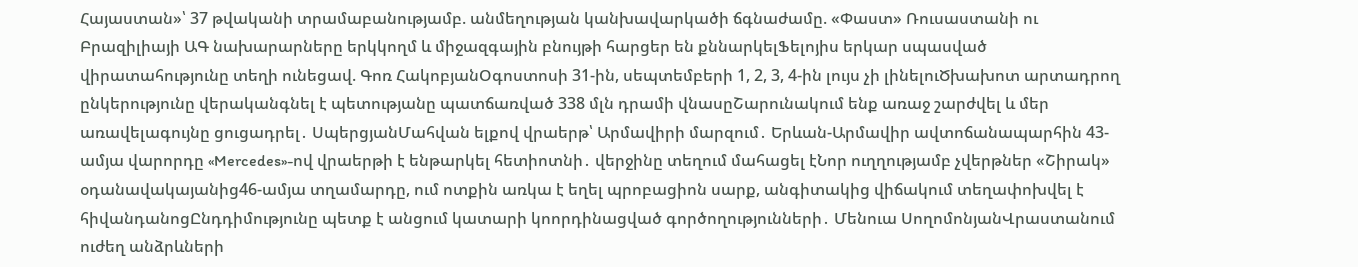Հայաստան»՝ 37 թվականի տրամաբանությամբ. անմեղության կանխավարկածի ճգնաժամը. «Փաստ» Ռուսաստանի ու Բրազիլիայի ԱԳ նախարարները երկկողմ և միջազգային բնույթի հարցեր են քննարկելՖելոյիս երկար սպասված վիրատահությունը տեղի ունեցավ. Գոռ ՀակոբյանՕգոստոսի 31-ին, սեպտեմբերի 1, 2, 3, 4-ին լույս չի լինելուԾխախոտ արտադրող ընկերությունը վերականգնել է պետությանը պատճառված 338 մլն դրամի վնասըՇարունակում ենք առաջ շարժվել և մեր առավելագույնը ցուցադրել․ ՍպերցյանՄահվան ելքով վրաերթ՝ Արմավիրի մարզում․ Երևան-Արմավիր ավտոճանապարհին 43-ամյա վարորդը «Mercedes»-ով վրաերթի է ենթարկել հետիոտնի․ վերջինը տեղում մահացել էՆոր ուղղությամբ չվերթներ «Շիրակ» օդանավակայանից46-ամյա տղամարդը, ում ոտքին առկա է եղել պրոբացիոն սարք, անգիտակից վիճակում տեղափոխվել է հիվանդանոցԸնդդիմությունը պետք է անցում կատարի կոորդինացված գործողությունների․ Մենուա ՍողոմոնյանՎրաստանում ուժեղ անձրևների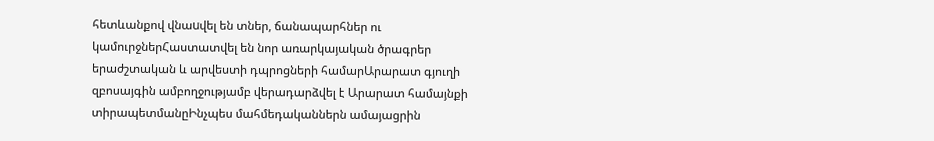հետևանքով վնաuվել են տներ, ճանապարհներ ու կամուրջներՀաստատվել են նոր առարկայական ծրագրեր երաժշտական և արվեստի դպրոցների համարԱրարատ գյուղի զբոսայգին ամբողջությամբ վերադարձվել է Արարատ համայնքի տիրապետմանըԻնչպես մահմեդականներն ամայացրին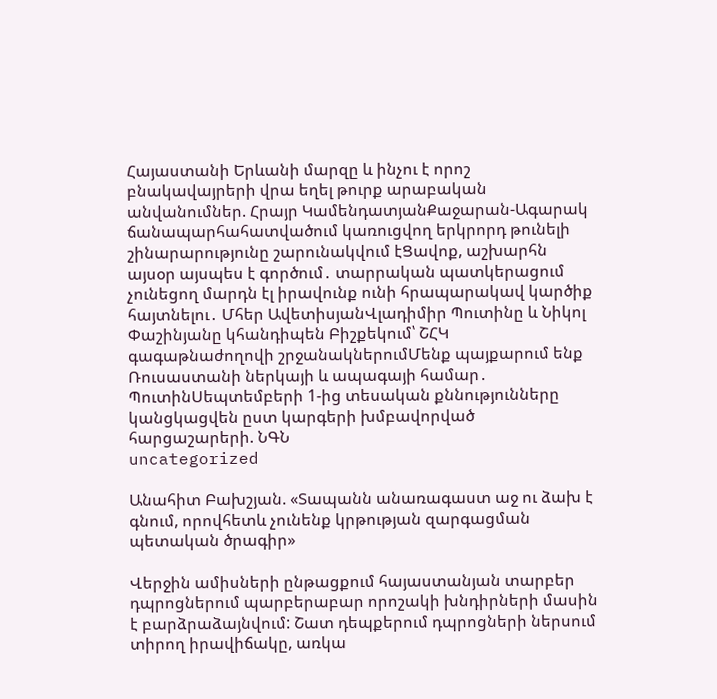Հայաստանի Երևանի մարզը և ինչու է որոշ բնակավայրերի վրա եղել թուրք արաբական անվանումներ. Հրայր ԿամենդատյանՔաջարան-Ագարակ ճանապարհահատվածում կառուցվող երկրորդ թունելի շինարարությունը շարունակվում էՑավոք, աշխարհն այսօր այսպես է գործում․ տարրական պատկերացում չունեցող մարդն էլ իրավունք ունի հրապարակավ կարծիք հայտնելու․ Մհեր ԱվետիսյանՎլադիմիր Պուտինը և Նիկոլ Փաշինյանը կհանդիպեն Բիշքեկում՝ ՇՀԿ գագաթնաժողովի շրջանակներումՄենք պայքարում ենք Ռուսաստանի ներկայի և ապագայի համար․ ՊուտինՍեպտեմբերի 1-ից տեսական քննությունները կանցկացվեն ըստ կարգերի խմբավորված հարցաշարերի. ՆԳՆ
uncategorized

Անահիտ Բախշյան. «Տապանն անառագաստ աջ ու ձախ է գնում, որովհետև չունենք կրթության զարգացման պետական ծրագիր»

Վերջին ամիսների ընթացքում հայաստանյան տարբեր դպրոցներում պարբերաբար որոշակի խնդիրների մասին է բարձրաձայնվում: Շատ դեպքերում դպրոցների ներսում տիրող իրավիճակը, առկա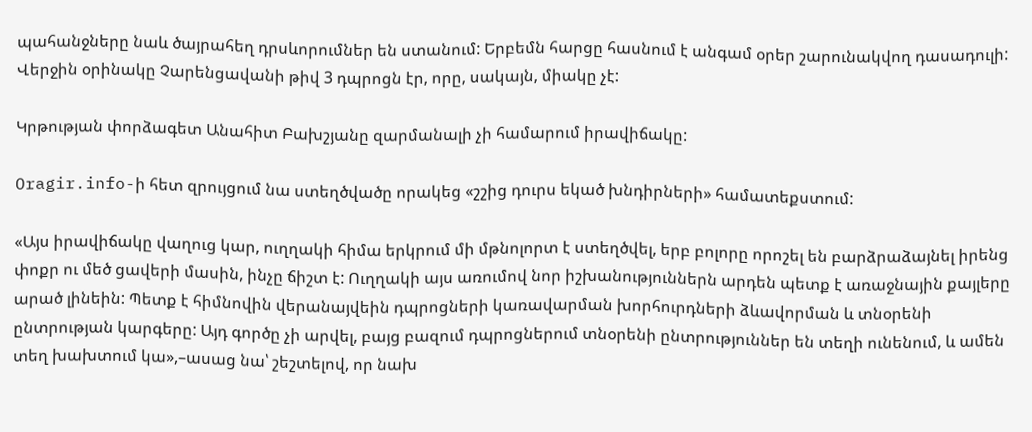պահանջները նաև ծայրահեղ դրսևորումներ են ստանում: Երբեմն հարցը հասնում է անգամ օրեր շարունակվող դասադուլի: Վերջին օրինակը Չարենցավանի թիվ 3 դպրոցն էր, որը, սակայն, միակը չէ:

Կրթության փորձագետ Անահիտ Բախշյանը զարմանալի չի համարում իրավիճակը:

Oragir.info-ի հետ զրույցում նա ստեղծվածը որակեց «շշից դուրս եկած խնդիրների» համատեքստում:

«Այս իրավիճակը վաղուց կար, ուղղակի հիմա երկրում մի մթնոլորտ է ստեղծվել, երբ բոլորը որոշել են բարձրաձայնել իրենց փոքր ու մեծ ցավերի մասին, ինչը ճիշտ է: Ուղղակի այս առումով նոր իշխանություններն արդեն պետք է առաջնային քայլերը արած լինեին: Պետք է հիմնովին վերանայվեին դպրոցների կառավարման խորհուրդների ձևավորման և տնօրենի ընտրության կարգերը: Այդ գործը չի արվել, բայց բազում դպրոցներում տնօրենի ընտրություններ են տեղի ունենում, և ամեն տեղ խախտում կա»,–ասաց նա՝ շեշտելով, որ նախ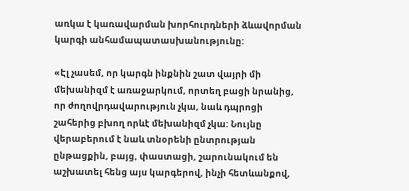առկա է կառավարման խորհուրդների ձևավորման կարգի անհամապատասխանությունը:

«Էլ չասեմ, որ կարգն ինքնին շատ վայրի մի մեխանիզմ է առաջարկում, որտեղ բացի նրանից, որ ժողովրդավարություն չկա, նաև դպրոցի շահերից բխող որևէ մեխանիզմ չկա: Նույնը վերաբերում է նաև տնօրենի ընտրության ընթացքին, բայց, փաստացի, շարունակում են աշխատել հենց այս կարգերով, ինչի հետևանքով,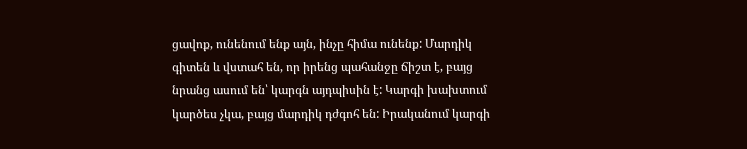ցավոք, ունենում ենք այն, ինչը հիմա ունենք: Մարդիկ գիտեն և վստահ են, որ իրենց պահանջը ճիշտ է, բայց նրանց ասում են՝ կարգն այդպիսին է: Կարգի խախտում կարծես չկա, բայց մարդիկ դժգոհ են: Իրականում կարգի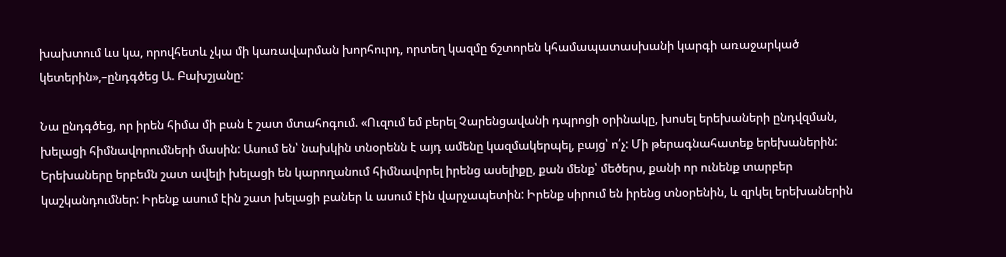խախտում ևս կա, որովհետև չկա մի կառավարման խորհուրդ, որտեղ կազմը ճշտորեն կհամապատասխանի կարգի առաջարկած կետերին»,–ընդգծեց Ա. Բախշյանը:

Նա ընդգծեց, որ իրեն հիմա մի բան է շատ մտահոգում. «Ուզում եմ բերել Չարենցավանի դպրոցի օրինակը, խոսել երեխաների ընդվզման, խելացի հիմնավորումների մասին: Ասում են՝ նախկին տնօրենն է այդ ամենը կազմակերպել, բայց՝ ո՛չ: Մի թերագնահատեք երեխաներին: Երեխաները երբեմն շատ ավելի խելացի են կարողանում հիմնավորել իրենց ասելիքը, քան մենք՝ մեծերս, քանի որ ունենք տարբեր կաշկանդումներ: Իրենք ասում էին շատ խելացի բաներ և ասում էին վարչապետին: Իրենք սիրում են իրենց տնօրենին, և զրկել երեխաներին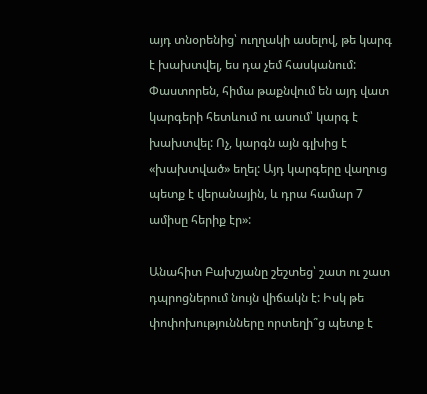այդ տնօրենից՝ ուղղակի ասելով, թե կարգ է խախտվել, ես դա չեմ հասկանում: Փաստորեն, հիմա թաքնվում են այդ վատ կարգերի հետևում ու ասում՝ կարգ է խախտվել: Ոչ, կարգն այն գլխից է «խախտված» եղել: Այդ կարգերը վաղուց պետք է վերանային, և դրա համար 7 ամիսը հերիք էր»:

Անահիտ Բախշյանը շեշտեց՝ շատ ու շատ դպրոցներում նույն վիճակն է: Իսկ թե փոփոխությունները որտեղի՞ց պետք է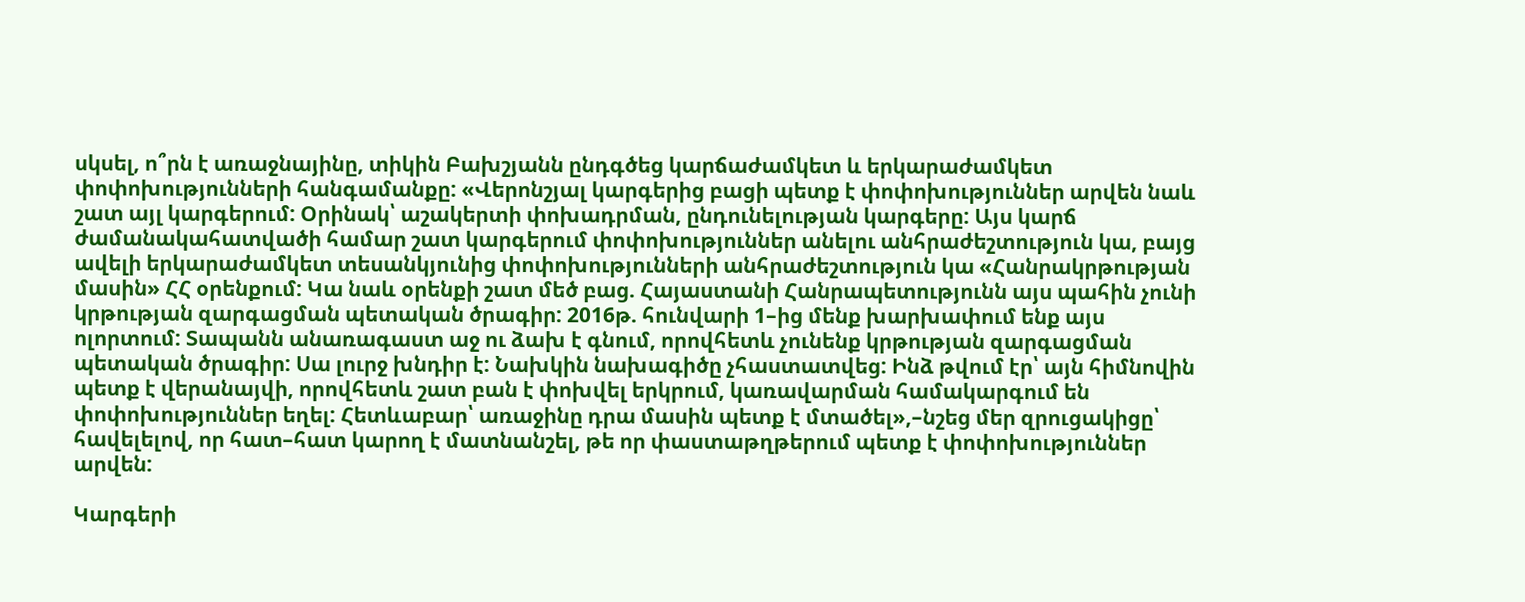սկսել, ո՞րն է առաջնայինը, տիկին Բախշյանն ընդգծեց կարճաժամկետ և երկարաժամկետ փոփոխությունների հանգամանքը: «Վերոնշյալ կարգերից բացի պետք է փոփոխություններ արվեն նաև շատ այլ կարգերում: Օրինակ՝ աշակերտի փոխադրման, ընդունելության կարգերը: Այս կարճ ժամանակահատվածի համար շատ կարգերում փոփոխություններ անելու անհրաժեշտություն կա, բայց ավելի երկարաժամկետ տեսանկյունից փոփոխությունների անհրաժեշտություն կա «Հանրակրթության մասին» ՀՀ օրենքում: Կա նաև օրենքի շատ մեծ բաց. Հայաստանի Հանրապետությունն այս պահին չունի կրթության զարգացման պետական ծրագիր: 2016թ. հունվարի 1–ից մենք խարխափում ենք այս ոլորտում: Տապանն անառագաստ աջ ու ձախ է գնում, որովհետև չունենք կրթության զարգացման պետական ծրագիր: Սա լուրջ խնդիր է: Նախկին նախագիծը չհաստատվեց: Ինձ թվում էր՝ այն հիմնովին պետք է վերանայվի, որովհետև շատ բան է փոխվել երկրում, կառավարման համակարգում են փոփոխություններ եղել: Հետևաբար՝ առաջինը դրա մասին պետք է մտածել»,–նշեց մեր զրուցակիցը՝ հավելելով, որ հատ–հատ կարող է մատնանշել, թե որ փաստաթղթերում պետք է փոփոխություններ արվեն:

Կարգերի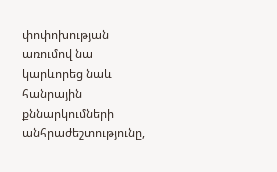փոփոխության առումով նա կարևորեց նաև հանրային քննարկումների անհրաժեշտությունը,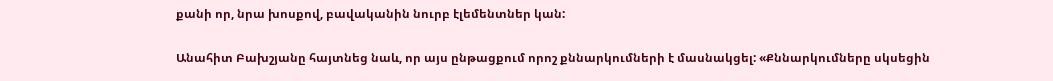քանի որ, նրա խոսքով, բավականին նուրբ էլեմենտներ կան:

Անահիտ Բախշյանը հայտնեց նաև, որ այս ընթացքում որոշ քննարկումների է մասնակցել: «Քննարկումները սկսեցին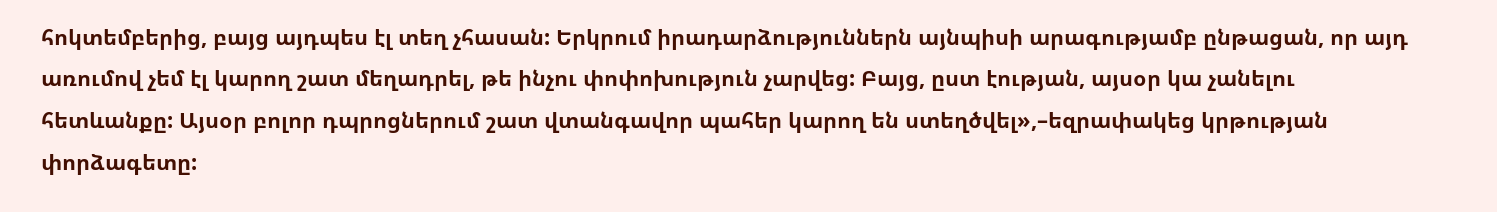հոկտեմբերից, բայց այդպես էլ տեղ չհասան: Երկրում իրադարձություններն այնպիսի արագությամբ ընթացան, որ այդ առումով չեմ էլ կարող շատ մեղադրել, թե ինչու փոփոխություն չարվեց: Բայց, ըստ էության, այսօր կա չանելու հետևանքը: Այսօր բոլոր դպրոցներում շատ վտանգավոր պահեր կարող են ստեղծվել»,–եզրափակեց կրթության փորձագետը: